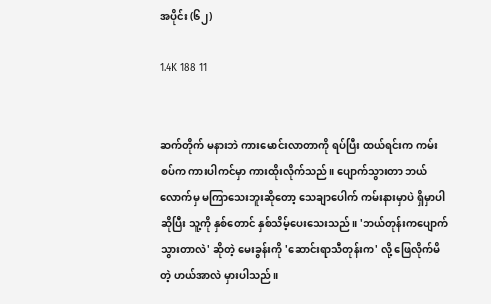အပိုင်း (၆၂)

1.4K 188 11


ဆက်တိုက် မနားဘဲ ကားမောင်းလာတာကို ရပ်ပြီး ထယ်ရင်းက ကမ်းစပ်က ကားပါကင်မှာ ကားထိုးလိုက်သည်။ ပျောက်သွားတာ ဘယ်လောက်မှ မကြာသေးဘူးဆိုတော့ သေချာပေါက် ကမ်းနားမှာပဲ ရှိမှာပါဆိုပြီး သူ့ကို နှစ်တောင် နှစ်သိမ့်ပေးသေးသည်။ 'ဘယ်တုန်းကပျောက်သွားတာလဲ' ဆိုတဲ့ မေးခွန်းကို 'ဆောင်းရာသီတုန်းက' လို့ ဖြေလိုက်မိတဲ့ ဟယ်အာလဲ မှားပါသည်။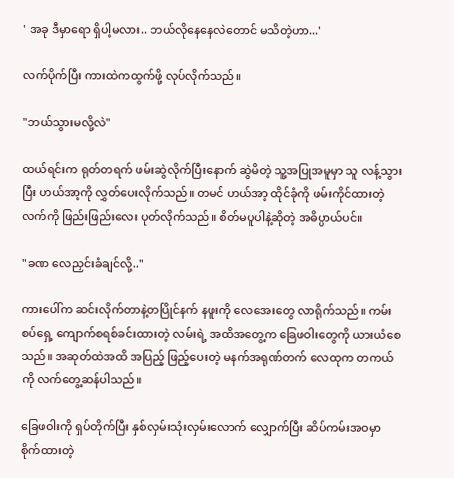' အခု ဒီမှာရော ရှိပါ့မလား.. ဘယ်လိုနေနေလဲတောင် မသိတဲ့ဟာ...'

လက်ပိုက်ပြီး ကားထဲကထွက်ဖို့ လုပ်လိုက်သည်။

"ဘယ်သွားမလို့လဲ"

ထယ်ရင်းက ရုတ်တရက် ဖမ်းဆွဲလိုက်ပြီးနောက် ဆွဲမိတဲ့ သူ့အပြုအမူမှာ သူ လန့်သွားပြီး ဟယ်အာ့ကို လွှတ်ပေးလိုက်သည်။ တမင် ဟယ်အာ့ ထိုင်ခုံကို ဖမ်းကိုင်ထားတဲ့ လက်ကို ဖြည်းဖြည်းလေး ပုတ်လိုက်သည်။ စိတ်မပူပါနဲ့ဆိုတဲ့ အဓိပ္ပာယ်ပင်။

"ခဏ လေညှင်းခံချင်လို့.."

ကားပေါ်က ဆင်းလိုက်တာနဲ့တပြိုင်နက် နဖူးကို လေအေးတွေ လာရိုက်သည်။ ကမ်းစပ်ရှေ့ ကျောက်စရစ်ခင်းထားတဲ့ လမ်းရဲ့ အထိအတွေ့က ခြေဖဝါးတွေကို ယားယံစေသည်။ အဆုတ်ထဲအထိ အပြည့် ဖြည့်ပေးတဲ့ မနက်အရုဏ်တက် လေထုက တကယ်ကို လက်တွေ့ဆန်ပါသည်။

ခြေဖဝါးကို ရှပ်တိုက်ပြီး နှစ်လှမ်းသုံးလှမ်းလောက် လျှောက်ပြီး ဆိပ်ကမ်းအဝမှာ စိုက်ထားတဲ့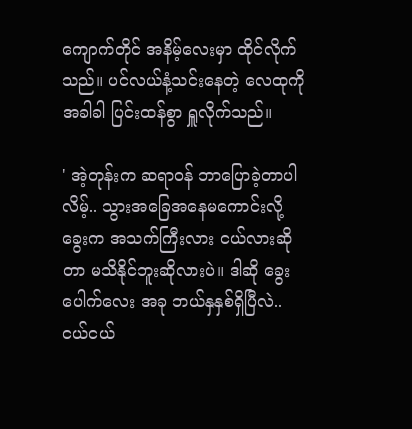ကျောက်တိုင် အနိမ့်လေးမှာ ထိုင်လိုက်သည်။ ပင်လယ်နံ့သင်းနေတဲ့ လေထုကို အခါခါ ပြင်းထန်စွာ ရှူလိုက်သည်။

' အဲ့တုန်းက ဆရာဝန် ဘာပြောခဲ့တာပါလိမ့်.. သွားအခြေအနေမကောင်းလို့ ခွေးက အသက်ကြီးလား ငယ်လားဆိုတာ မသိနိုင်ဘူးဆိုလားပဲ။ ဒါဆို ခွေးပေါက်လေး အခု ဘယ်နှနှစ်ရှိပြီလဲ.. ငယ်ငယ်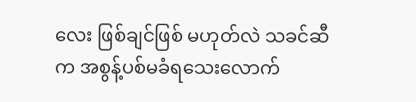လေး ဖြစ်ချင်ဖြစ် မဟုတ်လဲ သခင်ဆီက အစွန့်ပစ်မခံရသေးလောက်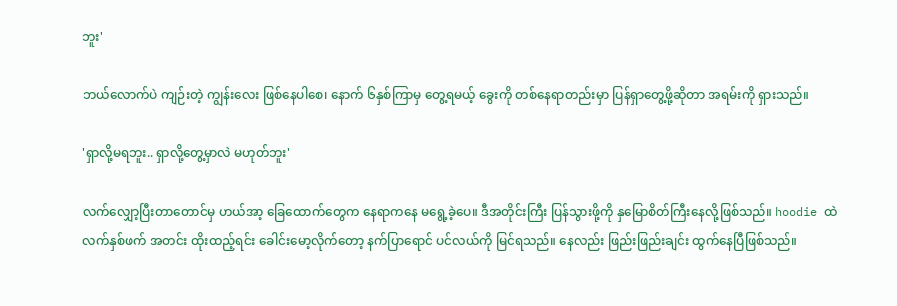ဘူး'

ဘယ်လောက်ပဲ ကျဉ်းတဲ့ ကျွန်းလေး ဖြစ်နေပါစေ၊ နောက် ၆နှစ်ကြာမှ တွေ့ရမယ့် ခွေးကို တစ်နေရာတည်းမှာ ပြန်ရှာတွေ့ဖို့ဆိုတာ အရမ်းကို ရှားသည်။

'ရှာလို့မရဘူး.. ရှာလို့တွေ့မှာလဲ မဟုတ်ဘူး'

လက်လျှော့ပြီးတာတောင်မှ ဟယ်အာ့ ခြေထောက်တွေက နေရာကနေ မရွေ့ခဲ့ပေ။ ဒီအတိုင်းကြီး ပြန်သွားဖို့ကို နှမြောစိတ်ကြီးနေလို့ဖြစ်သည်။ hoodie ထဲ လက်နှစ်ဖက် အတင်း ထိုးထည့်ရင်း ခေါင်းမော့လိုက်တော့ နက်ပြာရောင် ပင်လယ်ကို မြင်ရသည်။ နေလည်း ဖြည်းဖြည်းချင်း ထွက်နေပြီဖြစ်သည်။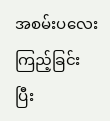အစမ်းပလေးကြည့်ခြင်း ပြီး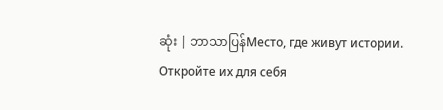ဆုံး | ဘာသာပြန်Место, где живут истории. Откройте их для себя